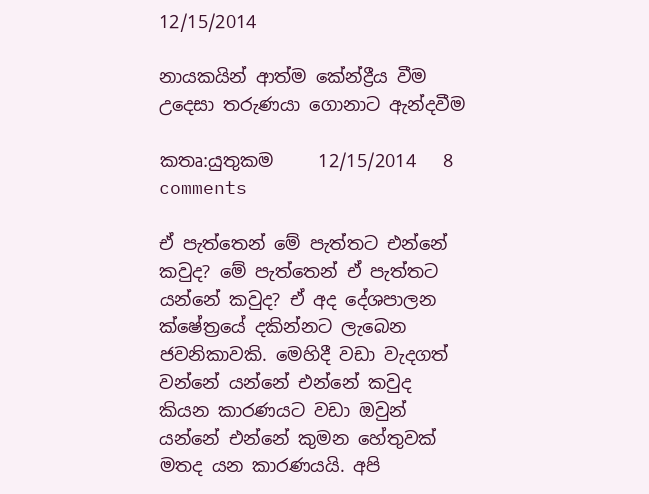12/15/2014

නායකයින් ආත්ම කේන්ද්‍රීය වීම උදෙසා තරුණයා ගොනාට ඇන්දවීම

කතෘ:යුතුකම     12/15/2014   8 comments

ඒ පැත්තෙන් මේ පැත්තට එන්නේ කවුද? මේ පැත්තෙන් ඒ පැත්තට යන්නේ කවුද? ඒ අද දේශපාලන ක්ෂේත්‍රයේ දකින්නට ලැබෙන ජවනිකාවකි. මෙහිදී වඩා වැදගත් වන්නේ යන්නේ එන්නේ කවුද කියන කාරණයට වඩා ඔවුන් යන්නේ එන්නේ කුමන හේතුවක් මතද යන කාරණයයි. අපි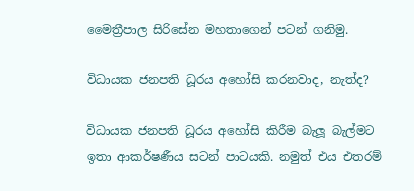මෛත්‍රීපාල සිරිසේන මහතාගෙන් පටන් ගනිමු.

විධායක ජනපති ධූරය අහෝසි කරනවාද, නැත්ද?

විධායක ජනපති ධූරය අහෝසි කිරීම බැලූ බැල්මට ඉතා ආකර්ෂණීය සටන් පාටයකි. නමුත් එය එතරම්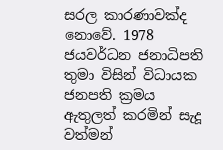සරල කාරණාවක්ද නොවේ. 1978 ජයවර්ධන ජනාධිපති තුමා විසින් විධායක ජනපති ක්‍රමය ඇතුලත් කරමින් සැදූ වත්මන්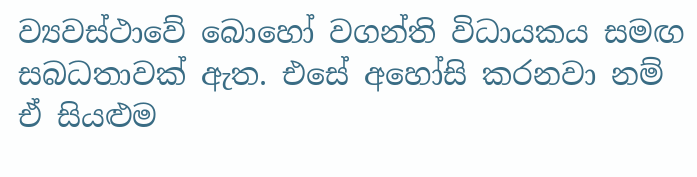ව්‍යවස්ථාවේ බොහෝ වගන්ති විධායකය සමඟ සබධතාවක් ඇත. එසේ අහෝසි කරනවා නම් ඒ සියළුම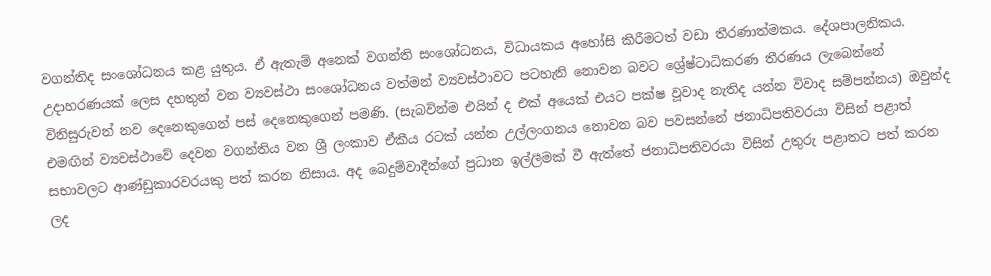වගන්තිද සංශෝධනය කළ යුතුය. ඒ ඇතැම් අනෙක් වගන්ති සංශෝධනය, විධායකය අහෝසි කිරීමටත් වඩා තීරණාත්මකය. දේශපාලනිකය. උදාහරණයක් ලෙස දහතුන් වන ව්‍යවස්ථා සංශෝධනය වත්මන් ව්‍යවස්ථාවට පටහැනි නොවන බවට ශ්‍රේෂ්ටාධිකරණ තීරණය ලැබෙන්නේ විනිසුරුවන් නව දෙනෙකුගෙන් පස් දෙනෙකුගෙන් පමණි. (සැබවින්ම එයින් ද එක් අයෙක් එයට පක්ෂ වූවාද නැතිද යන්න විවාද සම්පන්නය) ඔවුන්ද එමඟින් ව්‍යවස්ථාවේ දෙවන වගන්තිය වන ශ්‍රී ලංකාව ඒකීය රටක් යන්න උල්ලංගනය නොවන බව පවසන්නේ ජනාධිපතිවරයා විසින් පළාත් සභාවලට ආණ්ඩුකාරවරයකු පත් කරන නිසාය. අද බෙදුම්වාදීන්ගේ ප්‍රධාන ඉල්ලීමක් වී ඇත්තේ ජනාධිපතිවරයා විසින් උතුරු පළාතට පත් කරන ලද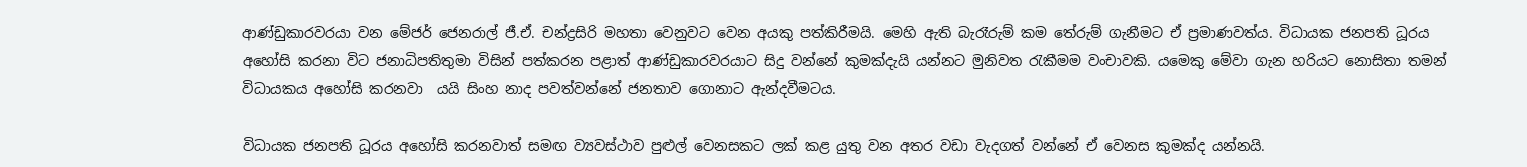ආණ්ඩුකාරවරයා වන මේජර් ජෙනරාල් ජී.ඒ. චන්ද්‍රසිරි මහතා වෙනුවට වෙන අයකු පත්කිරීමයි. මෙහි ඇති බැරෑරුම් කම තේරුම් ගැනීමට ඒ ප්‍රමාණවත්ය. විධායක ජනපති ධූරය අහෝසි කරනා විට ජනාධිපතිතුමා විසින් පත්කරන පළාත් ආණ්ඩුකාරවරයාට සිදු වන්නේ කුමක්දැයි යන්නට මුනිවත රැකීමම වංචාවකි. යමෙකු මේවා ගැන හරියට නොසිතා තමන් විධායකය අහෝසි කරනවා  යයි සිංහ නාද පවත්වන්නේ ජනතාව ගොනාට ඇන්දවීමටය.

විධායක ජනපති ධූරය අහෝසි කරනවාත් සමඟ ව්‍යවස්ථාව පුළුල් වෙනසකට ලක් කළ යුතු වන අතර වඩා වැදගත් වන්නේ ඒ වෙනස කුමක්ද යන්නයි.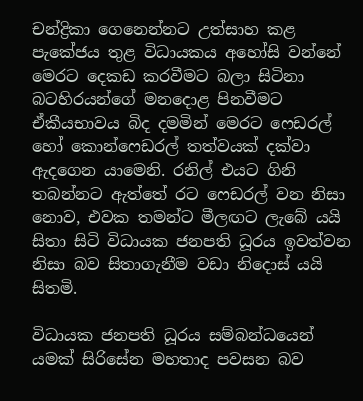චන්ද්‍රිකා ගෙනෙන්නට උත්සාහ කළ පැකේජය තුළ විධායකය අහෝසි වන්නේ මෙරට දෙකඩ කරවීමට බලා සිටිනා බටහිරයන්ගේ මනදොළ පිනවීමට ඒකීයභාවය බිද දමමින් මෙරට ෆෙඩරල් හෝ කොන්ෆෙඩරල් තත්වයක් දක්වා ඇදගෙන යාමෙනි. රනිල් එයට ගිනි තබන්නට ඇත්තේ රට ෆෙඩරල් වන නිසා නොව, එවක තමන්ට මීලඟට ලැබේ යයි සිතා සිටි විධායක ජනපති ධූරය ඉවත්වන නිසා බව සිතාගැනීම වඩා නිදොස් යයි සිතමි.

විධායක ජනපති ධූරය සම්බන්ධයෙන් යමක් සිරිසේන මහතාද පවසන බව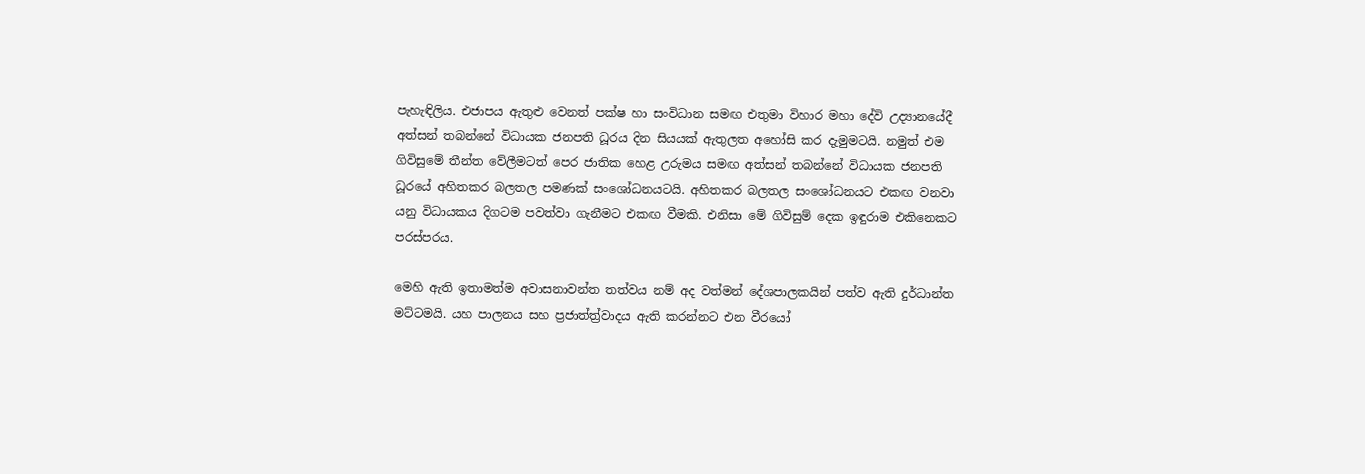පැහැඳිලිය. එජාපය ඇතුළු වෙනත් පක්ෂ හා සංවිධාන සමඟ එතුමා විහාර මහා දේවි උද්‍යානයේදී අත්සන් තබන්නේ විධායක ජනපති ධූරය දින සියයක් ඇතුලත අහෝසි කර දැමුමටයි. නමුත් එම ගිවිසුමේ තීන්ත වේලීමටත් පෙර ජාතික හෙළ උරුමය සමඟ අත්සන් තබන්නේ විධායක ජනපති ධූරයේ අහිතකර බලතල පමණක් සංශෝධනයටයි. අහිතකර බලතල සංශෝධනයට එකඟ වනවා යනු විධායකය දිගටම පවත්වා ගැනීමට එකඟ වීමකි. එනිසා මේ ගිවිසුම් දෙක ඉඳුරාම එකිනෙකට පරස්පරය.

මෙහි ඇති ඉතාමත්ම අවාසනාවන්ත තත්වය නම් අද වත්මන් දේශපාලකයින් පත්ව ඇති දුර්ධාන්ත මට්ටමයි. යහ පාලනය සහ ප්‍රජාත්ත්‍ර්වාදය ඇති කරන්නට එන වීරයෝ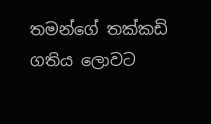තමන්ගේ තක්කඩි ගතිය ලොවට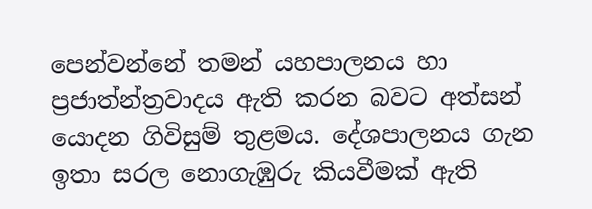පෙන්වන්නේ තමන් යහපාලනය හා ප්‍රජාත්න්ත්‍රවාදය ඇති කරන බවට අත්සන් යොදන ගිවිසුම් තුළමය. දේශපාලනය ගැන ඉතා සරල නොගැඹුරු කියවීමක් ඇති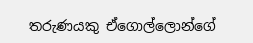තරුණයකු ඒගොල්ලොන්ගේ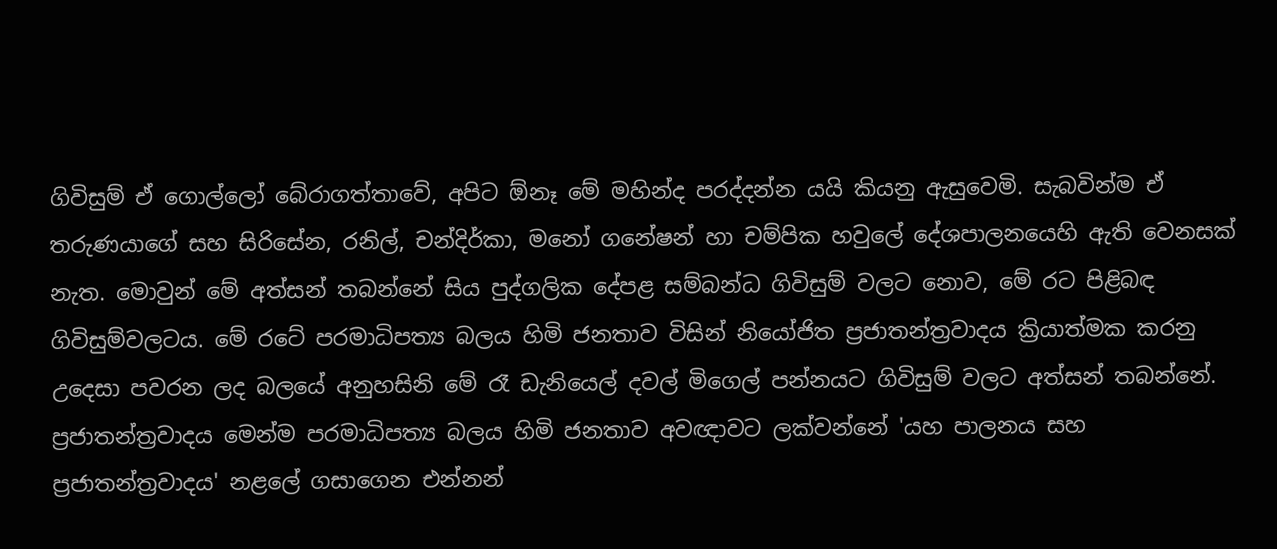ගිවිසුම් ඒ ගොල්ලෝ බේරාගත්තාවේ, අපිට ඕනෑ මේ මහින්ද පරද්දන්න යයි කියනු ඇසුවෙමි. සැබවින්ම ඒ තරුණයාගේ සහ සිරිසේන, රනිල්, චන්දිර්කා, මනෝ ගනේෂන් හා චම්පික හවුලේ දේශපාලනයෙහි ඇති වෙනසක් නැත. මොවුන් මේ අත්සන් තබන්නේ සිය පුද්ගලික දේපළ සම්බන්ධ ගිවිසුම් වලට නොව, මේ රට පිළිබඳ ගිවිසුම්වලටය. මේ රටේ පරමාධිපත්‍ය බලය හිමි ජනතාව විසින් නියෝජිත ප්‍රජාතන්ත්‍රවාදය ක්‍රියාත්මක කරනු උදෙසා පවරන ලද බලයේ අනුහසිනි මේ රෑ ඩැනියෙල් දවල් මිගෙල් පන්නයට ගිවිසුම් වලට අත්සන් තබන්නේ. ප්‍රජාතන්ත්‍රවාදය මෙන්ම පරමාධිපත්‍ය බලය හිමි ජනතාව අවඥාවට ලක්වන්නේ 'යහ පාලනය සහ ප්‍රජාතන්ත්‍රවාදය' නළලේ ගසාගෙන එන්නන්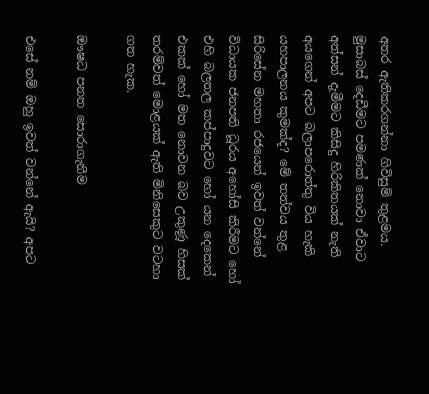අතර ඇතිකරගන්නා ගිවිසුම් තුළමය. මුසාබස් දෙඩීමට පමණක් නොවා ඒවාට අත්සන් දැමීමට කිසිදු හිරිකිතයක් නැති අයගෙන් අපට බලාපරොත්තු විය හැකි යහපාලනය කුමක්ද? මේ තත්වය තුළ සිරිසේන මහතා රජයෙන් ඉවත් වන්නේ විධායක ජනපති ධූරය අහෝසි කිරීමට හෝ එහි බලතල කප්පාදුවට හෝ යන දෙකෙන් එකක් හෝ මත නොවන බව උකුණූ හිසක් තරම්වත් මොළයක් ඇති මිනිසෙකුට වටහා ගත හැක.

ඖෂධ පනත සොරාගැනීම

එසේ නම් ඔහු ඉවත් වන්නේ ඇයි? අපට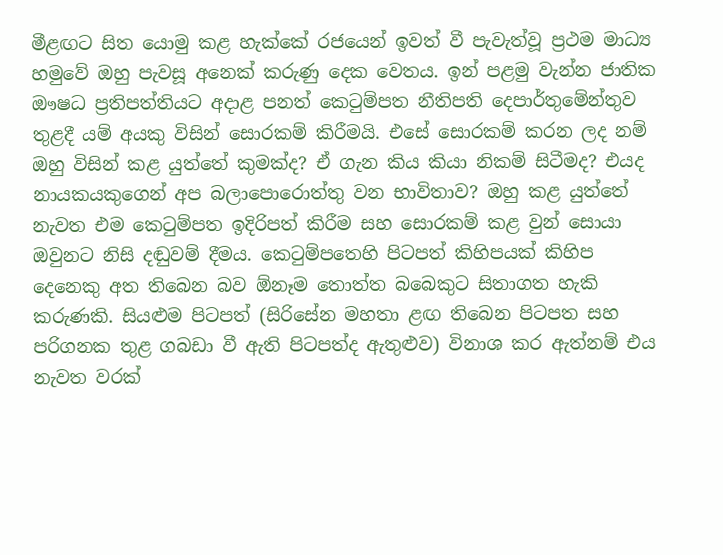මීළඟට සිත යොමු කළ හැක්කේ රජයෙන් ඉවත් වී පැවැත්වූ ප්‍රථම මාධ්‍ය හමුවේ ඔහු පැවසූ අනෙක් කරුණු දෙක වෙතය. ඉන් පළමු වැන්න ජාතික ඖෂධ ප්‍රතිපත්තියට අදාළ පනත් කෙටුම්පත නීතිපති දෙපාර්තුමේන්තුව තුළදී යම් අයකු විසින් සොරකම් කිරීමයි. එසේ සොරකම් කරන ලද නම් ඔහු විසින් කළ යුත්තේ කුමක්ද? ඒ ගැන කිය කියා නිකම් සිටීමද? එයද නායකයකුගෙන් අප බලාපොරොත්තු වන භාවිතාව? ඔහු කළ යුත්තේ නැවත එම කෙටුම්පත ඉදිරිපත් කිරීම සහ සොරකම් කළ වුන් සොයා ඔවුනට නිසි දඬුවම් දීමය. කෙටුම්පතෙහි පිටපත් කිහිපයක් කිහිප දෙනෙකු අත තිබෙන බව ඕනෑම තොත්ත බබෙකුට සිතාගත හැකි කරුණකි. සියළුම පිටපත් (සිරිසේන මහතා ළඟ තිබෙන පිටපත සහ පරිගනක තුළ ගබඩා වී ඇති පිටපත්ද ඇතුළුව) විනාශ කර ඇත්නම් එය නැවත වරක්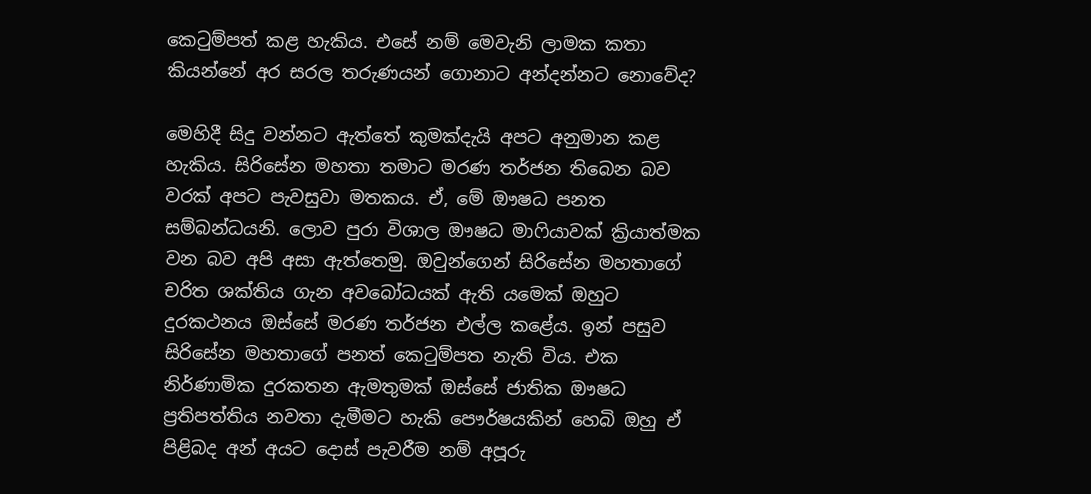කෙටුම්පත් කළ හැකිය. එසේ නම් මෙවැනි ලාමක කතා කියන්නේ අර සරල තරුණයන් ගොනාට අන්දන්නට නොවේද?

මෙහිදී සිදු වන්නට ඇත්තේ කුමක්දැයි අපට අනුමාන කළ හැකිය. සිරිසේන මහතා තමාට මරණ තර්ජන තිබෙන බව වරක් අපට පැවසුවා මතකය. ඒ, මේ ඖෂධ පනත සම්බන්ධයනි. ලොව පුරා විශාල ඖෂධ මාෆියාවක් ක්‍රියාත්මක වන බව අපි අසා ඇත්තෙමු. ඔවුන්ගෙන් සිරිසේන මහතාගේ චරිත ශක්තිය ගැන අවබෝධයක් ඇති යමෙක් ඔහුට දුරකථනය ඔස්සේ මරණ තර්ජන එල්ල කළේය. ඉන් පසුව සිරිසේන මහතාගේ පනත් කෙටුම්පත නැති විය. එක නිර්ණාමික දුරකතන ඇමතුමක් ඔස්සේ ජාතික ඖෂධ ප්‍රතිපත්තිය නවතා දැමීමට හැකි පෞර්ෂයකින් හෙබි ඔහු ඒ පිළිබද අන් අයට දොස් පැවරීම නම් අපූරු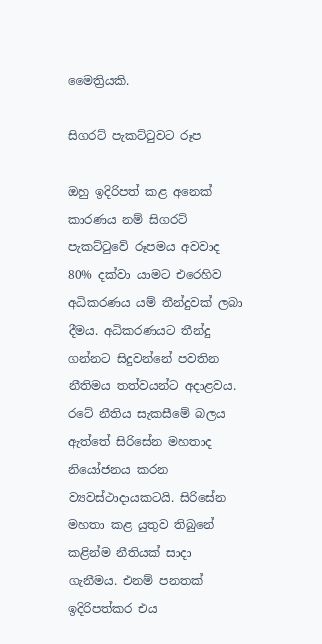මෛත්‍රියකි.

සිගරට් පැකට්ටුවට රූප

ඔහු ඉදිරිපත් කළ අනෙක් කාරණය නම් සිගරට් පැකට්ටුවේ රූපමය අවවාද 80% දක්වා යාමට එරෙහිව අධිකරණය යම් තීන්දුවක් ලබා දීමය. අධිකරණයට තීන්දු ගන්නට සිදුවන්නේ පවතින නීතිමය තත්වයන්ට අදාළවය. රටේ නීතිය සැකසීමේ බලය ඇත්තේ සිරිසේන මහතාද නියෝජනය කරන ව්‍යවස්ථාදායකටයි. සිරිසේන මහතා කළ යුතුව තිබුනේ කළින්ම නීතියක් සාදා ගැනීමය. එනම් පනතක් ඉදිරිපත්කර එය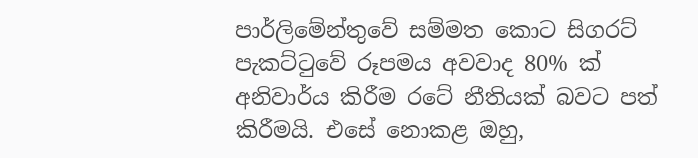පාර්ලිමේන්තුවේ සම්මත කොට සිගරට් පැකට්ටුවේ රූපමය අවවාද 80% ක් අනිවාර්ය කිරීම රටේ නීතියක් බවට පත් කිරීමයි. එසේ නොකළ ඔහු,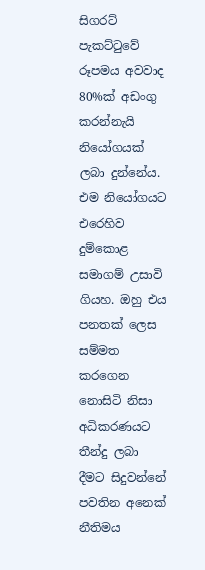සිගරට් පැකට්ටුවේ රූපමය අවවාද 80%ක් අඩංගු කරන්නැයි නියෝගයක් ලබා දුන්නේය. එම නියෝගයට එරෙහිව දුම්කොළ සමාගම් උසාවි ගියහ. ඔහු එය පනතක් ලෙස සම්මත කරගෙන නොසිටි නිසා අධිකරණයට තීන්දු ලබා දීමට සිදුවන්නේ පවතින අනෙක් නීතිමය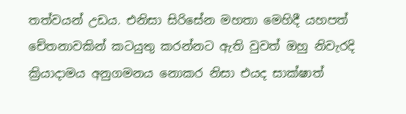තත්වයන් උඩය. එනිසා සිරිසේන මහතා මෙහිදී යහපත් චේතනාවකින් කටයුතු කරන්නට ඇති වුවත් ඔහු නිවැරදි ක්‍රියාදාමය අනුගමනය නොකර නිසා එයද සාක්ෂාත්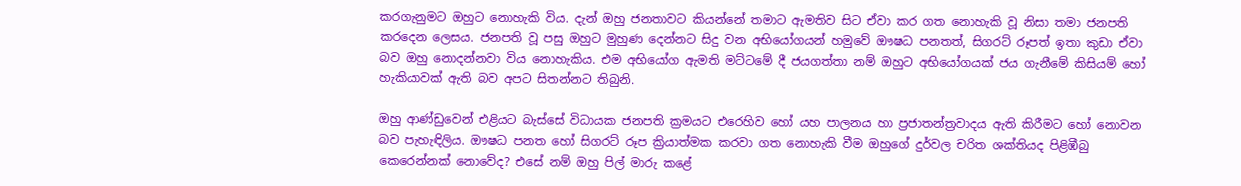කරගැනුමට ඔහුට නොහැකි විය. දැන් ඔහු ජනතාවට කියන්නේ තමාට ඇමතිව සිට ඒවා කර ගත නොහැකි වූ නිසා තමා ජනපති කරදෙන ලෙසය. ජනපති වූ පසු ඔහුට මුහුණ දෙන්නට සිදු වන අභියෝගයන් හමුවේ ඖෂධ පනතත්, සිගරට් රූපත් ඉතා කුඩා ඒවා බව ඔහු නොදන්නවා විය නොහැකිය. එම අභියෝග ඇමති මට්ටමේ දී ජයගත්තා නම් ඔහුට අභියෝගයක් ජය ගැනීමේ කිසියම් හෝ හැකියාවක් ඇති බව අපට සිතන්නට තිබුනි.

ඔහු ආණ්ඩුවෙන් එළියට බැස්සේ විධායක ජනපති ක්‍රමයට එරෙහිව හෝ යහ පාලනය හා ප්‍රජාතන්ත්‍රවාදය ඇති කිරීමට හෝ නොවන බව පැහැඳිලිය. ඖෂධ පනත හෝ සිගරට් රූප ක්‍රියාත්මක කරවා ගත නොහැකි වීම ඔහුගේ දුර්වල චරිත ශක්තියද පිළිඹීබු කෙරෙන්නක් නොවේද? එසේ නම් ඔහු පිල් මාරු කළේ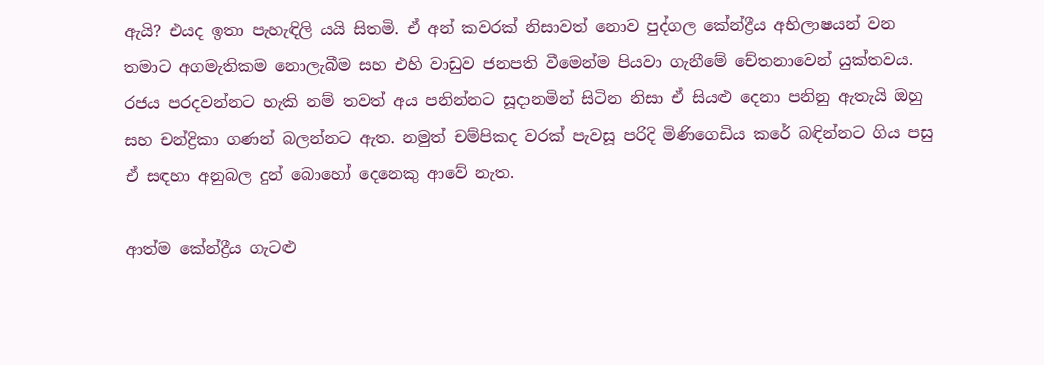ඇයි? එයද ඉතා පැහැඳිලි යයි සිතමි. ඒ අන් කවරක් නිසාවත් නොව පුද්ගල කේන්ද්‍රීය අභිලාෂයන් වන තමාට අගමැතිකම නොලැබීම සහ එහි වාඩුව ජනපති වීමෙන්ම පියවා ගැනීමේ චේතනාවෙන් යුක්තවය.  රජය පරදවන්නට හැකි නම් තවත් අය පනින්නට සූදානමින් සිටින නිසා ඒ සියළු දෙනා පනිනු ඇතැයි ඔහු සහ චන්ද්‍රිකා ගණන් බලන්නට ඇත. නමුත් චම්පිකද වරක් පැවසූ පරිදි මිණිගෙඩිය කරේ බඳින්නට ගිය පසු ඒ සඳහා අනුබල දුන් බොහෝ දෙනෙකු ආවේ නැත.

ආත්ම කේන්ද්‍රීය ගැටළු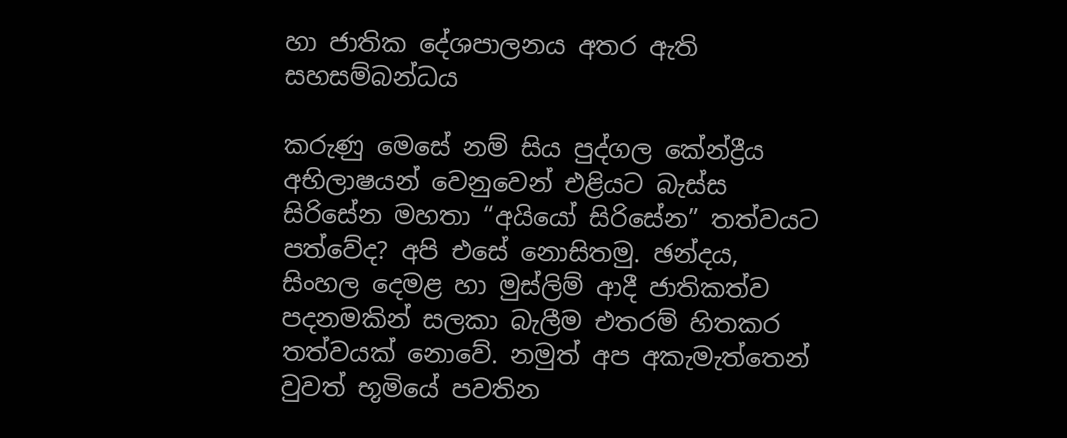හා ජාතික දේශපාලනය අතර ඇති සහසම්බන්ධය

කරුණු මෙසේ නම් සිය පුද්ගල කේන්ද්‍රීය අභිලාෂයන් වෙනුවෙන් එළියට බැස්ස සිරිසේන මහතා “අයියෝ සිරිසේන” තත්වයට පත්වේද? අපි එසේ නොසිතමු. ඡන්දය, සිංහල දෙමළ හා මුස්ලිම් ආදී ජාතිකත්ව පදනමකින් සලකා බැලීම එතරම් හිතකර තත්වයක් නොවේ. නමුත් අප අකැමැත්තෙන් වුවත් භූමියේ පවතින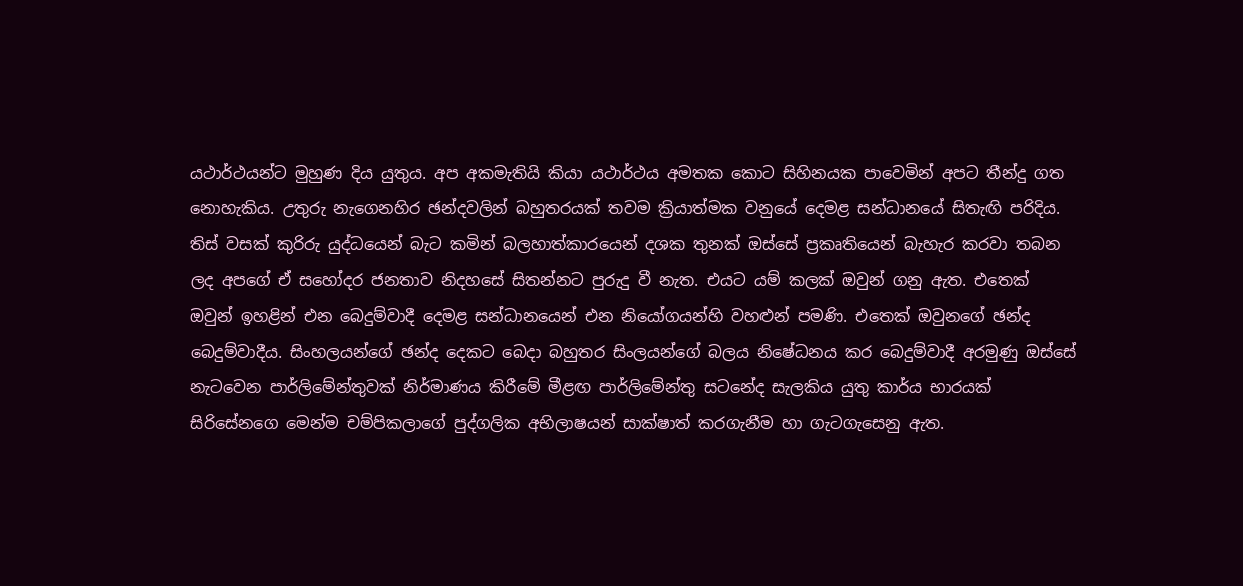යථාර්ථයන්ට මුහුණ දිය යුතුය. අප අකමැතියි කියා යථාර්ථය අමතක කොට සිහිනයක පාවෙමින් අපට තීන්දු ගත නොහැකිය. උතුරු නැගෙනහිර ඡන්දවලින් බහුතරයක් තවම ක්‍රියාත්මක වනුයේ දෙමළ සන්ධානයේ සිතැඟි පරිදිය. තිස් වසක් කුරිරු යුද්ධයෙන් බැට කමින් බලහාත්කාරයෙන් දශක තුනක් ඔස්සේ ප්‍රකෘතියෙන් බැහැර කරවා තබන ලද අපගේ ඒ සහෝදර ජනතාව නිදහසේ සිතන්නට පුරුදු වී නැත. එයට යම් කලක් ඔවුන් ගනු ඇත. එතෙක් ඔවුන් ඉහළින් එන බෙදුම්වාදී දෙමළ සන්ධානයෙන් එන නියෝගයන්හි වහළුන් පමණි. එතෙක් ඔවුනගේ ඡන්ද බෙදුම්වාදීය. සිංහලයන්ගේ ඡන්ද දෙකට බෙදා බහුතර සිංලයන්ගේ බලය නිෂේධනය කර බෙදුම්වාදී අරමුණු ඔස්සේ නැටවෙන පාර්ලිමේන්තුවක් නිර්මාණය කිරීමේ මීළඟ පාර්ලිමේන්තු සටනේද සැලකිය යුතු කාර්ය භාරයක් සිරිසේනගෙ මෙන්ම චම්පිකලාගේ පුද්ගලික අභිලාෂයන් සාක්ෂාත් කරගැනීම හා ගැටගැසෙනු ඇත.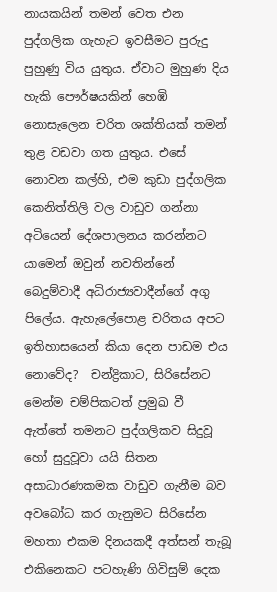නායකයින් තමන් වෙත එන පුද්ගලික ගැහැට ඉවසීමට පුරුදු පුහුණු විය යුතුය. ඒවාට මුහුණ දිය හැකි පෞර්ෂයකින් හෙඹි නොසැලෙන චරිත ශක්තියක් තමන් තුළ වඩවා ගත යුතුය. එසේ නොවන කල්හි, එම කුඩා පුද්ගලික කෙනිත්තිලි වල වාඩුව ගන්නා අටියෙන් දේශපාලනය කරන්නට යාමෙන් ඔවුන් නවතින්නේ බෙදුම්වාදී අධිරාජ්‍යවාදීන්ගේ අගු පිලේය. ඇහැලේපොළ චරිතය අපට ඉතිහාසයෙන් කියා දෙන පාඩම එය නොවේද?  චන්ද්‍රිකාට, සිරිසේනට මෙන්ම චම්පිකටත් ප්‍රමුඛ වී ඇත්තේ තමනට පුද්ගලිකව සිදුවූ හෝ සුදුවූවා යයි සිතන අසාධාරණකමක වාඩුව ගැනීම බව අවබෝධ කර ගැනුමට සිරිසේන මහතා එකම දිනයකදී අත්සන් තැබූ එකිනෙකට පටහැණි ගිවිසුම් දෙක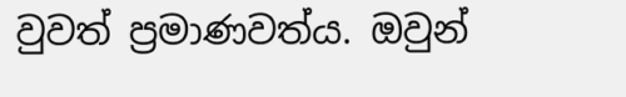වුවත් ප්‍රමාණවත්ය. ඔවුන්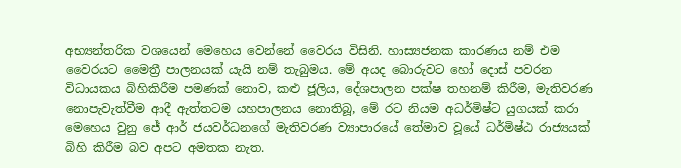අභ්‍යන්තරික වශයෙන් මෙහෙය වෙන්නේ වෛරය විසිනි. හාස්‍යජනක කාරණය නම් එම වෛරයට මෛත්‍රී පාලනයක් යැයි නම් තැබුමය. මේ අයද බොරුවට හෝ දොස් පවරන විධායකය බිහිකිරීම පමණක් නොව, කළු ජූලිය, දේශපාලන පක්ෂ තහනම් කිරීම, මැතිවරණ නොපැවැත්වීම ආදී ඇත්තටම යහපාලනය නොතිබූ, මේ රට නියම අධර්මිෂ්ට යුගයක් කරා මෙහෙය වුනු ජේ ආර් ජයවර්ධනගේ මැතිවරණ ව්‍යාපාරයේ තේමාව වූයේ ධර්මිෂ්ඨ රාජ්‍යයක් බිහි කිරීම බව අපට අමතක නැත.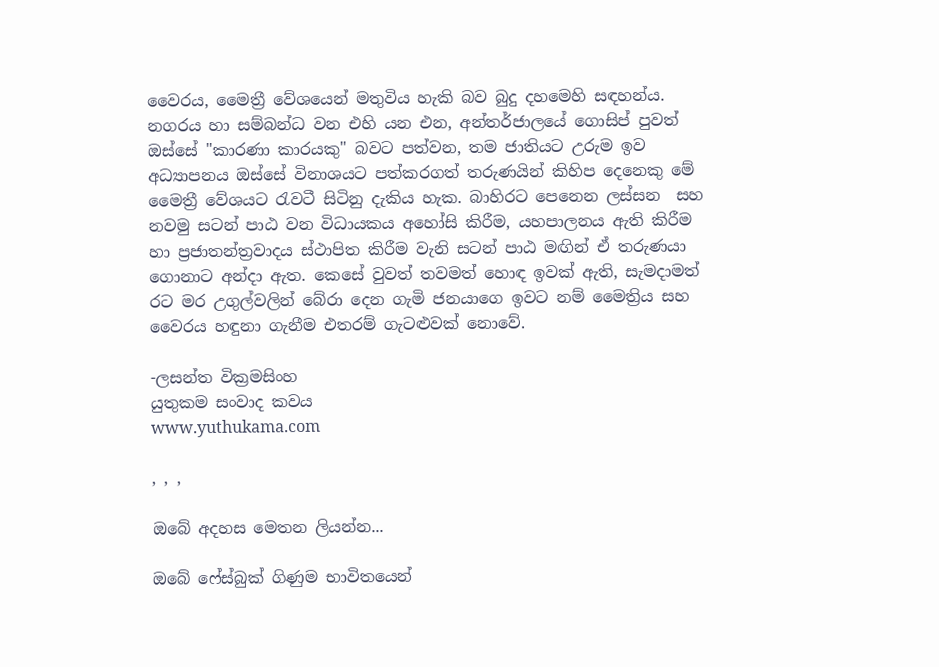වෛරය, මෛත්‍රී වේශයෙන් මතුවිය හැකි බව බුදු දහමෙහි සඳහන්ය. නගරය හා සම්බන්ධ වන එහි යන එන, අන්තර්ජාලයේ ගොසිප් පුවත් ඔස්සේ "කාරණා කාරයකු" බවට පත්වන, තම ජාතියට උරුම ඉව අධ්‍යාපනය ඔස්සේ විනාශයට පත්කරගත් තරුණයින් කිහිප දෙනෙකු මේ මෛත්‍රී වේශයට රැවටී සිටිනු දැකිය හැක. බාහිරට පෙනෙන ලස්සන  සහ නවමු සටන් පාඨ වන විධායකය අහෝසි කිරීම, යහපාලනය ඇති කිරීම හා ප්‍රජාතන්ත්‍රවාදය ස්ථාපිත කිරීම වැනි සටන් පාඨ මඟින් ඒ තරුණයා ගොනාට අන්දා ඇත. කෙසේ වුවත් තවමත් හොඳ ඉවක් ඇති, සැමදාමත් රට මර උගුල්වලින් බේරා දෙන ගැමි ජනයාගෙ ඉවට නම් මෛත්‍රිය සහ වෛරය හඳුනා ගැනීම එතරම් ගැටළුවක් නොවේ.

-ලසන්ත වික්‍රමසිංහ
යුතුකම සංවාද කවය
www.yuthukama.com

, , ,

ඔබේ අදහස මෙතන ලියන්න...

ඔබේ ෆේස්බුක් ගිණුම භාවිතයෙන්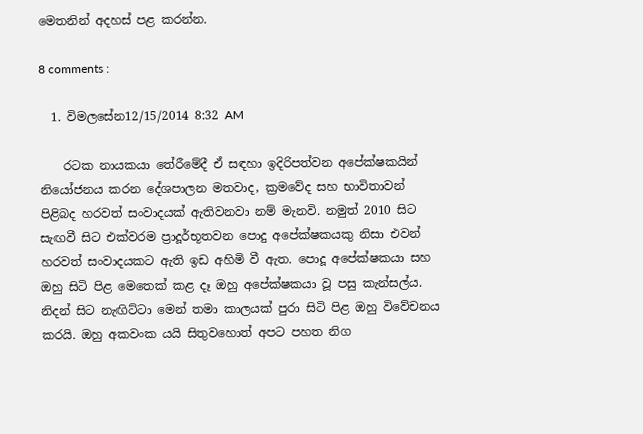මෙතනින් අදහස් පළ කරන්න.

8 comments :

  1. විමලසේන12/15/2014 8:32 AM

    රටක නායකයා තේරීමේදී ඒ සඳහා ඉදිරිපත්වන අපේක්ෂකයින් නියෝජනය කරන දේශපාලන මතවාද, ක්‍රමවේද සහ භාවිතාවන් පිළිබද හරවත් සංවාදයක් ඇතිවනවා නම් මැනවි. නමුත් 2010 සිට සැඟවී සිට එක්වරම ප්‍රාදූර්භූතවන පොදු අපේක්ෂකයකු නිසා එවන් හරවත් සංවාදයකට ඇති ඉඩ අහිමි වී ඇත. පොදූ අපේක්ෂකයා සහ ඔහු සිටි පිළ මෙතෙක් කළ දෑ ඔහු අපේක්ෂකයා වූ පසු කැන්සල්ය. නිදන් සිට නැඟිට්ටා මෙන් තමා කාලයක් පුරා සිටි පිළ ඔහු විවේචනය කරයි. ඔහු අකවංක යයි සිතුවහොත් අපට පහත නිග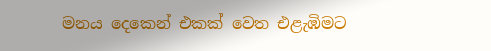මනය දෙකෙන් එකක් වෙත එළැඹිමට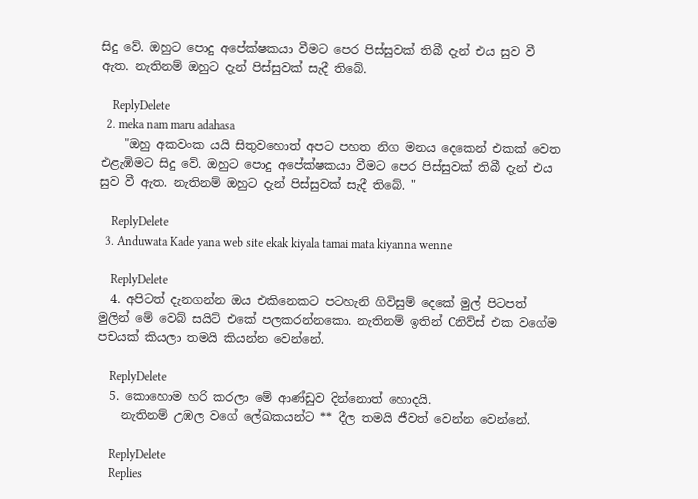සිදු වේ. ඔහුට පොදු අපේක්ෂකයා වීමට පෙර පිස්සුවක් තිබී දැන් එය සුව වී ඇත. නැතිනම් ඔහුට දැන් පිස්සුවක් සැදී තිබේ.

    ReplyDelete
  2. meka nam maru adahasa
    "ඔහු අකවංක යයි සිතුවහොත් අපට පහත නිග මනය දෙකෙන් එකක් වෙත එළැඹිමට සිදු වේ. ඔහුට පොදු අපේක්ෂකයා වීමට පෙර පිස්සුවක් තිබී දැන් එය සුව වී ඇත. නැතිනම් ඔහුට දැන් පිස්සුවක් සැදී තිබේ. "

    ReplyDelete
  3. Anduwata Kade yana web site ekak kiyala tamai mata kiyanna wenne

    ReplyDelete
  4. අපිටත් දැනගන්න ඔය එකිනෙකට පටහැනි ගිවිසුම් දෙකේ මුල් පිටපත් මුලින් මේ වෙබ් සයිට් එකේ පලකරන්නකො. නැතිනම් ඉතින් Cනිව්ස් එක වගේම පචයක් කියලා තමයි කියන්න වෙන්නේ.

    ReplyDelete
  5. කොහොම හරි කරලා මේ ආණ්ඩුව දින්නොත් හොදයි.
    නැතිනම් උඹල වගේ ලේඛකයන්ට ** දීල තමයි ජීවත් වෙන්න වෙන්නේ.

    ReplyDelete
    Replies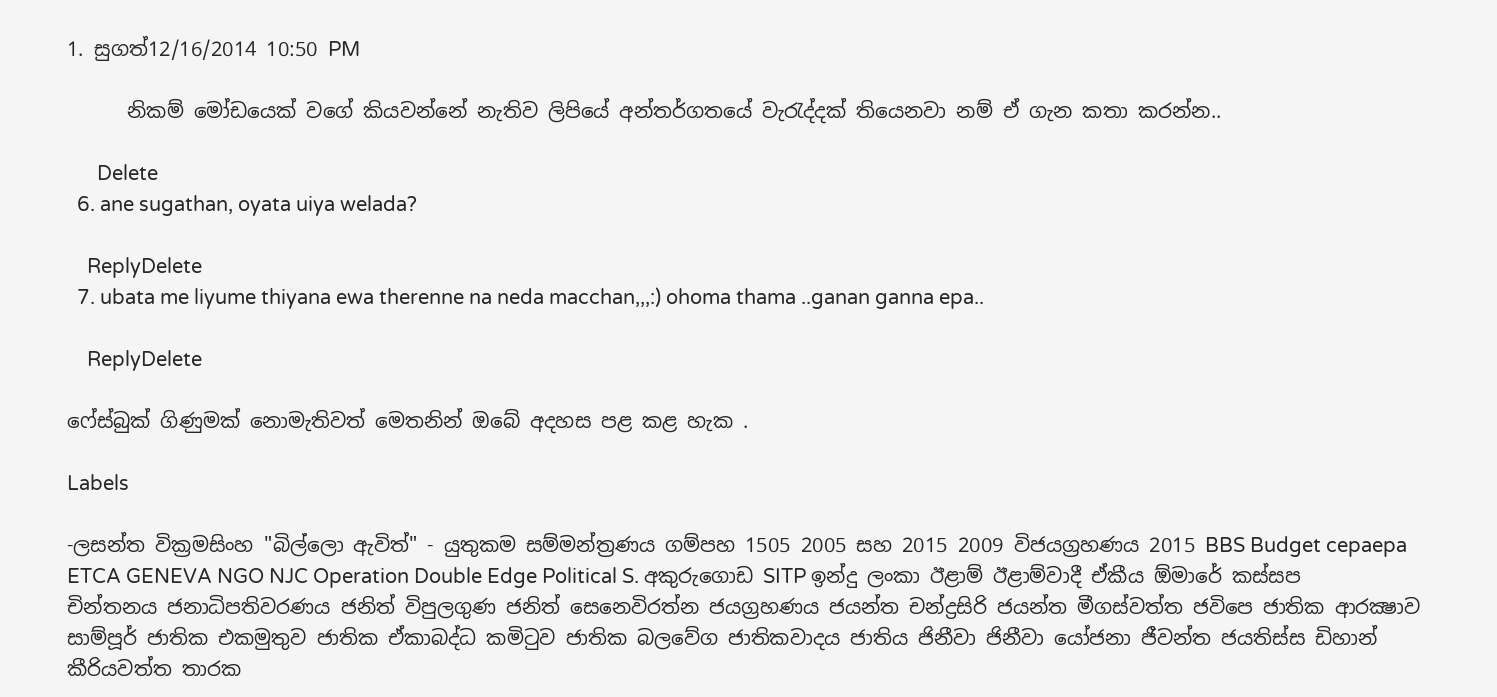1. සුගත්12/16/2014 10:50 PM

      නිකම් මෝඩයෙක් වගේ කියවන්නේ නැතිව ලිපියේ අන්තර්ගතයේ වැරැද්දක් තියෙනවා නම් ඒ ගැන කතා කරන්න..

      Delete
  6. ane sugathan, oyata uiya welada?

    ReplyDelete
  7. ubata me liyume thiyana ewa therenne na neda macchan,,,:) ohoma thama ..ganan ganna epa..

    ReplyDelete

ෆේස්බුක් ගිණුමක් නොමැතිවත් මෙතනින් ඔබේ අදහස පළ කළ හැක .

Labels

-ලසන්ත වික්‍රමසිංහ "බිල්ලො ඇවිත්" - යුතුකම සම්මන්ත්‍රණය ගම්පහ 1505 2005 සහ 2015 2009 විජයග්‍රහණය 2015 BBS Budget cepaepa ETCA GENEVA NGO NJC Operation Double Edge Political S. අකුරුගොඩ SITP ඉන්දු ලංකා ඊළාම් ඊළාම්වාදී ඒකීය ඕමාරේ කස්‌සප චින්තනය ජනාධිපතිවරණය ජනිත් විපුලගුණ ජනිත් සෙනෙවිරත්න ජයග්‍රහණය ජයන්ත චන්ද්‍රසිරි ජයන්ත මීගස්වත්ත ජවිපෙ ජාතික ආරක්‍ෂාව සාම්පූර් ජාතික එකමුතුව ජාතික ඒකාබද්ධ කමිටුව ජාතික බලවේග ජාතිකවාදය ජාතිය ජිනීවා ජිනීවා යෝජනා ජීවන්ත ජයතිස්ස ඩිහාන් කීරියවත්ත තාරක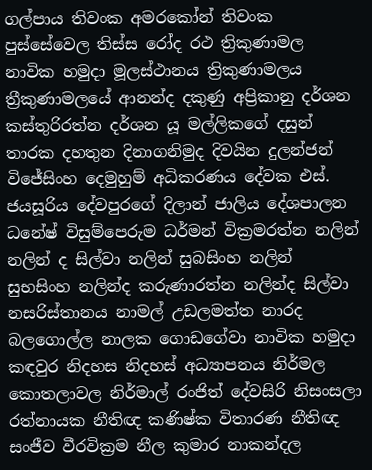ගල්පාය තිවංක අමරකෝන් තිවංක පුස්සේවෙල තිස්‌ස රෝද රථ ත්‍රිකුණාමල නාවික හමුදා මූලස්‌ථානය ත්‍රිකුණාමලය ත්‍රීකුණාමලයේ ආනන්ද දකුණු අප්‍රිකානු දර්ශන කස්තුරිරත්න දර්ශන යූ මල්ලිකගේ දසුන් තාරක දහතුන දිනාගනිමුද දිවයින දුලන්ජන් විජේසිංහ දෙමුහුම් අධිකරණය දේවක එස්. ජයසූරිය දේවපුරගේ දිලාන් ජාලිය දේශපාලන ධනේෂ් විසුම්පෙරුම ධර්මන් වික්‍රමරත්න නලින් නලින් ද සිල්වා නලින් සුබසිංහ නලින් සුභසිංහ නලින්ද කරුණාරත්න නලින්ද සිල්වා නසරිස්‌තානය නාමල් උඩලමත්ත නාරද බලගොල්ල නාලක ගොඩගේවා නාවික හමුදා කඳවුර නිදහස නිදහස් අධ්‍යාපනය නිර්මල කොතලාවල නිර්මාල් රංජිත් දේවසිරි නිසංසලා රත්නායක නීතිඥ කණිෂ්ක විතාරණ නීතිඥ සංජීව වීරවික්‍රම නීල කුමාර නාකන්දල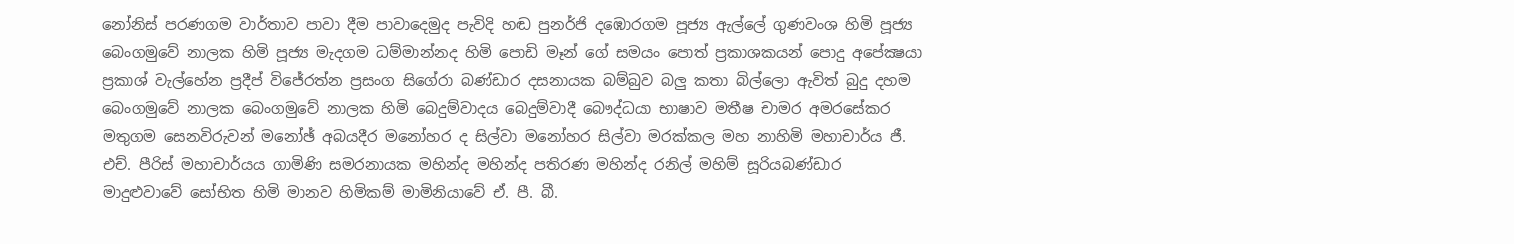නෝනිස් පරණගම වාර්තාව පාවා දීම පාවාදෙමුද පැවිදි හඬ පුනර්ජි දඹොරගම පූජ්‍ය ඇල්ලේ ගුණවංශ හිමි පූජ්‍ය බෙංගමුවේ නාලක හිමි පූජ්‍ය මැදගම ධම්මාන්නද හිමි පොඩි මෑන් ගේ සමයං පොත් ප්‍රකාශකයන් පොදු අපේක්‍ෂයා ප්‍රකාශ් වැල්හේන ප්‍රදීප් විජේරත්න ප්‍රසංග සිගේරා බණ්ඩාර දසනායක බම්බුව බලු කතා බිල්ලො ඇවිත් බුදු දහම බෙංගමුවේ නාලක බෙංගමුවේ නාලක හිමි බෙදුම්වාදය බෙදුම්වාදී බෞද්ධයා භාෂාව මතීෂ චාමර අමරසේකර මතුගම සෙනවිරුවන් මනෝඡ් අබයදීර මනෝහර ද සිල්වා මනෝහර සිල්වා මරක්කල මහ නාහිමි මහාචාර්ය ජී. එච්. පීරිස් මහාචාර්යය ගාමිණි සමරනායක මහින්ද මහින්ද පතිරණ මහින්ද රනිල් මහිම් සූරියබණ්ඩාර මාදුළුවාවේ සෝභිත හිමි මානව හිමිකම් මාමිනියාවේ ඒ. පී. බී.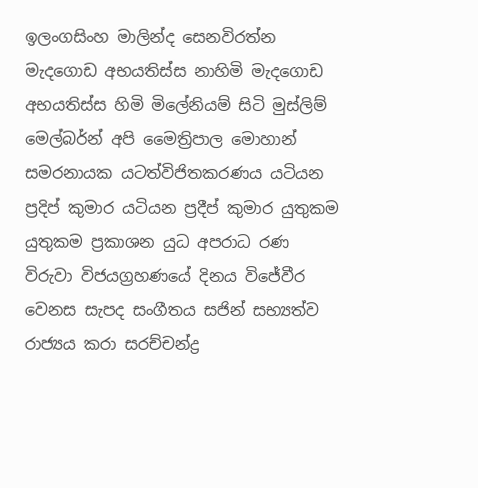ඉලංගසිංහ මාලින්ද සෙනවිරත්න මැදගොඩ අභයතිස්ස නාහිමි මැදගොඩ අභයතිස්ස හිමි මිලේනියම් සිටි මුස්‌ලිම් මෙල්බර්න් අපි මෛත්‍රිපාල මොහාන් සමරනායක යටත්විජිතකරණය යටියන ප්‍රදිප් කුමාර යටියන ප්‍රදීප් කුමාර යුතුකම යුතුකම ප්‍රකාශන යුධ අපරාධ රණ විරුවා විජයග්‍රහණයේ දිනය විජේවීර වෙනස සැපද සංගීතය සජින් සභ්‍යත්ව රාජ්‍යය කරා සරච්චන්ද්‍ර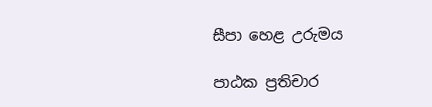සීපා හෙළ උරුමය

පාඨක ප්‍රතිචාර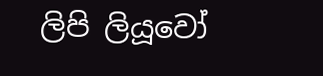ලිපි ලියූවෝ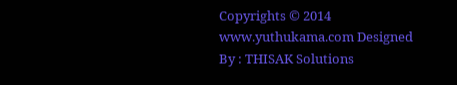Copyrights © 2014 www.yuthukama.com Designed By : THISAK Solutions